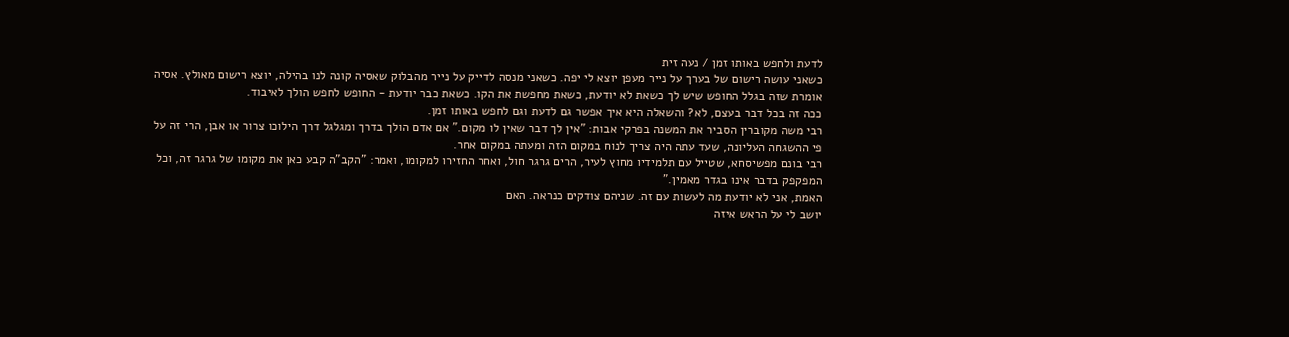לדעת ולחפש באותו זמן / נעה זית
כשאני עושה רישום של בערך על נייר מעפן יוצא לי יפה. כשאני מנסה לדייק על נייר מהבלוק שאסיה קונה לנו בהילה, יוצא רישום מאולץ. אסיה אומרת שזה בגלל החופש שיש לך כשאת לא יודעת, כשאת מחפשת את הקו. כשאת כבר יודעת - החופש לחפש הולך לאיבוד.
ככה זה בכל דבר בעצם, לא? והשאלה היא איך אפשר גם לדעת וגם לחפש באותו זמן.
רבי משה מקוברין הסביר את המשנה בפרקי אבות: "אין לך דבר שאין לו מקום." אם אדם הולך בדרך ומגלגל דרך הילוכו צרור או אבן, הרי זה על פי ההשגחה העליונה, שעד עתה היה צריך לנוח במקום הזה ומעתה במקום אחר.
רבי בונם מפשיסחא, שטייל עם תלמידיו מחוץ לעיר, הרים גרגר חול, ואחר החזירו למקומו, ואמר: "הקב"ה קבע כאן את מקומו של גרגר זה, וכל המפקפק בדבר אינו בגדר מאמין."
האמת, אני לא יודעת מה לעשות עם זה. שניהם צודקים כנראה. האם
יושב לי על הראש איזה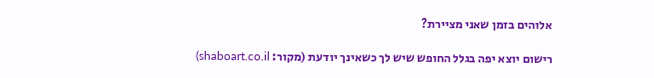אלוהים בזמן שאני מציירת?

רישום יוצא יפה בגלל החופש שיש לך כשאינך יודעת (מקור: shaboart.co.il)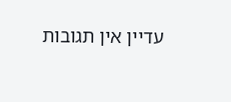עדיין אין תגובות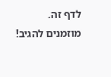לדף זה.
מוזמנים להגיב!